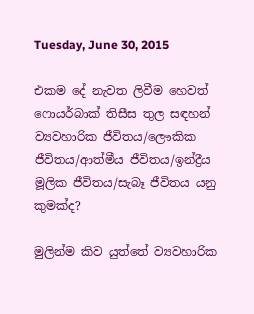Tuesday, June 30, 2015

එකම දේ නැවත ලිවීම හෙවත් ෆොයර්බාක් තිසීස තුල සඳහන් ව්‍යවහාරික ජීවිතය/ලෞකික ජීවිතය/ආත්මීය ජීවිතය/ඉන්ද්‍රීය මූලික ජීවිතය/සැබෑ ජීවිතය යනු කුමක්ද?

මුලින්ම කිව යුත්තේ ව්‍යවහාරික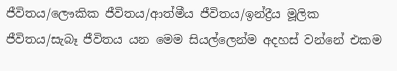ජීවිතය/ලෞකික ජීවිතය/ආත්මීය ජීවිතය/ඉන්ද්‍රීය මූලික ජීවිතය/සැබෑ ජීවිතය යන මෙම සියල්ලෙන්ම අදහස් වන්නේ එකම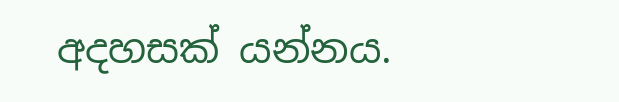අදහසක් යන්නය.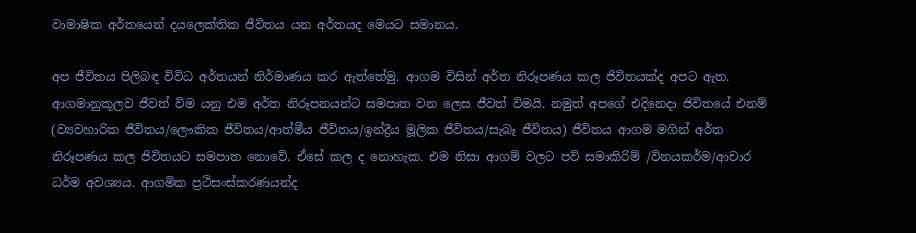වාමාෂික අර්තයෙන් දයලෙක්තික ජීවිතය යන අර්තයද මෙයට සමානය.

අප ජීවිතය පිලිබඳ විවිධ අර්තයන් නිර්මාණය කර ඇත්තේමු. ආගම විසින් අර්ත නිරූපණය කල ජිවිතයක්ද අපට ඇත. ආගමානුකූලව ජීවත් විම යනු එම අර්ත නිරූපනයන්ට සමපාත වන ලෙස ජීවත් විමයි. නමුත් අපගේ එදිනෙදා ජිවිතයේ එනම් (ව්‍යවහාරික ජීවිතය/ලෞකික ජීවිතය/ආත්මීය ජීවිතය/ඉන්ද්‍රීය මූලික ජීවිතය/සැබෑ ජීවිතය) ජීවිතය ආගම මගින් අර්ත නිරූපණය කල ජිවිතයට සමපාත නොවේ. ඒසේ කල ද නොහැක. එම නිසා ආගම් වලට පව් සමාකිරිම් /විනයකර්ම/ආචාර ධර්ම අවශ්‍යය. ආගමික ප්‍රථිසංස්කරණයන්ද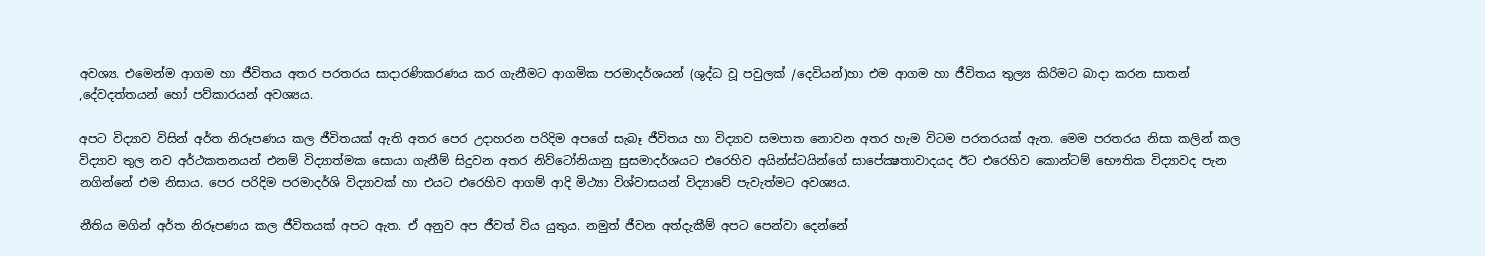අවශ්‍ය. එමෙන්ම ආගම හා ජීවිතය අතර පරතරය සාදාරණිකරණය කර ගැනීමට ආගමික පරමාදර්ශයන් (ශුද්ධ වූ පවුලක් /දෙවියන්)හා එම ආගම හා ජීවිතය තුල්‍ය කිරිමට බාදා කරන සාතන් ,දේවදත්තයන් හෝ පව්කාරයන් අවශ්‍යය.

අපට විද්‍යාව විසින් අර්ත නිරූපණය කල ජීවිතයක් ඇති අතර පෙර උදාහරන පරිදිම අපගේ සැබෑ ජීවිතය හා විද්‍යාව සමපාත නොවන අතර හැම විටම පරතරයක් ඇත. මෙම පරතරය නිසා කලින් කල විද්‍යාව තුල නව අර්ථකතනයන් එනම් විද්‍යාත්මක සොයා ගැනීම් සිදුවන අතර නිව්ටෝනියානු සුසමාදර්ශයට එරෙහිව අයින්ස්ටයින්ගේ සාපේක්‍ෂතාවාදයද ඊට එරෙහිව කොන්ටම් භෞතික විද්‍යාවද පැන නගින්නේ එම නිසාය. පෙර පරිදිම පරමාදර්ශි විද්‍යාවක් හා එයට එරෙහිව ආගම් ආදි මිථ්‍යා විශ්වාසයන් විද්‍යාවේ පැවැත්මට අවශ්‍යය.

නීතිය මගින් අර්ත නිරූපණය කල ජීවිතයක් අපට ඇත. ඒ අනුව අප ජීවත් විය යුතුය. නමුත් ජීවන අත්දැකීම් අපට පෙන්වා දෙන්නේ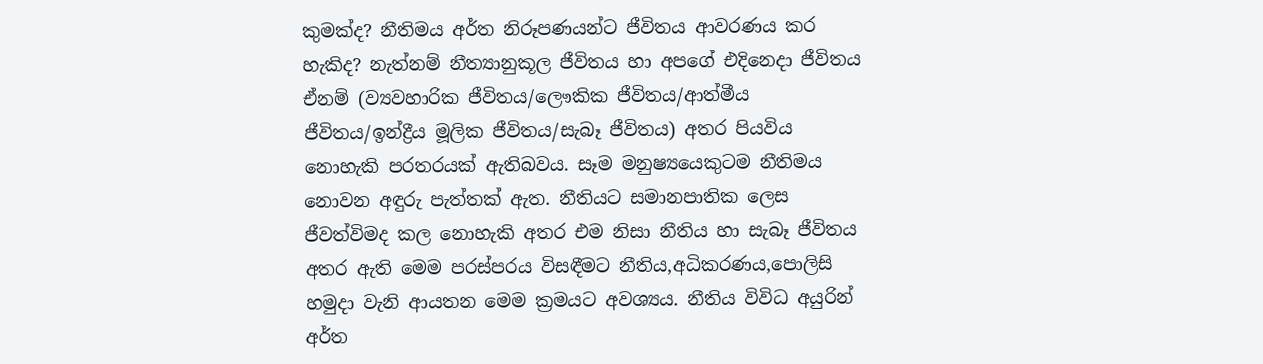කුමක්ද? නීතිමය අර්ත නිරූපණයන්ට ජීවිතය ආවරණය කර හැකිද? නැත්නම් නීත්‍යානුකූල ජීවිතය හා අපගේ එදිනෙදා ජීවිතය ඒනම් (ව්‍යවහාරික ජීවිතය/ලෞකික ජීවිතය/ආත්මීය ජීවිතය/ඉන්ද්‍රීය මූලික ජීවිතය/සැබෑ ජීවිතය) අතර පියවිය නොහැකි පරතරයක් ඇතිබවය. සෑම මනුෂ්‍යයෙකුටම නීතිමය නොවන අඳුරු පැත්තක් ඇත. නීතියට සමානපාතික ලෙස ජීවත්විමද කල නොහැකි අතර එම නිසා නීතිය හා සැබෑ ජීවිතය අතර ඇති මෙම පරස්පරය විසඳීමට නීතිය,අධිකරණය,පොලිසි හමුදා වැනි ආයතන මෙම ක්‍රමයට අවශ්‍යය. නීතිය විවිධ අයුරින් අර්ත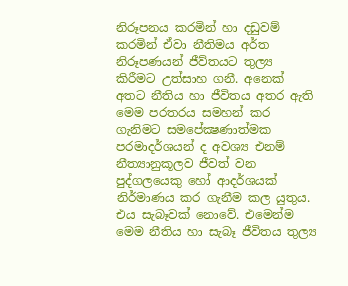නිරූපනය කරමින් හා දඩුවම් කරමින් ඒවා නීතිමය අර්ත නිරූපණයන් ජීව්තයට තුල්‍ය කිරීමට උත්සාහ ගනී. අනෙක් අතට නීතිය හා ජීවිතය අතර ඇති මෙම පරතරය සමහන් කර ගැනිමට සමපේක්‍ෂණාත්මක පරමාදර්ශයන් ද අවශ්‍ය එනම් නීත්‍යානුකූලව ජීවත් වන පුද්ගලයෙකු හෝ ආදර්ශයක් නිර්මාණය කර ගැනීම කල යුතුය. එය සැබෑවක් නොවේ. එමෙන්ම මෙම නීතිය හා සැබෑ ජීවිතය තුල්‍ය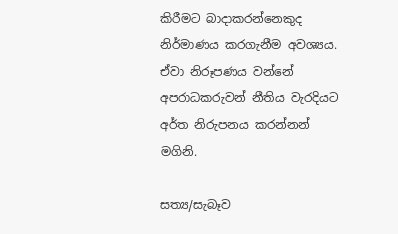කිරීමට බාදාකරන්නෙකුද නිර්මාණය කරගැනීම අවශ්‍යය. ඒවා නිරූපණය වන්නේ අපරාධකරුවන් නීතිය වැරදියට අර්ත නිරුපනය කරන්නන් මගිනි.

සත්‍ය/සැබෑව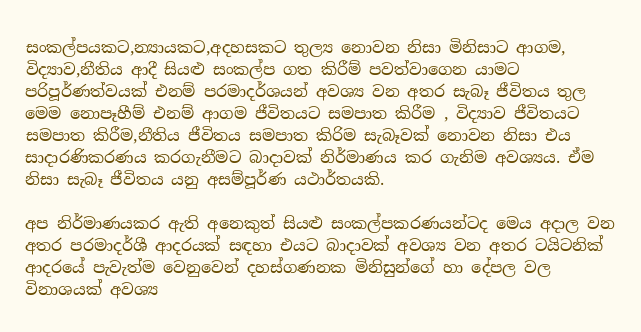සංකල්පයකට,න්‍යායකට,අදහසකට තුල්‍ය නොවන නිසා මිනිසාට ආගම, විද්‍යාව,නීතිය ආදී සියළු සංකල්ප ගත කිරීම් පවත්වාගෙන යාමට පරිපූර්ණත්වයක් එනම් පරමාදර්ශයන් අවශ්‍ය වන අතර සැබෑ ජීවිතය තුල මෙම නොපෑහීම් එනම් ආගම ජීවිතයට සමපාත කිරීම , විද්‍යාව ජීවිතයට සමපාත කිරීම,නීතිය ජීවිතය සමපාත කිරිම සැබෑවක් නොවන නිසා එය සාදාරණිකරණය කරගැනීමට බාදාවක් නිර්මාණය කර ගැනිම අවශ්‍යය. ඒම නිසා සැබෑ ජීවිතය යනු අසම්පූර්ණ යථාර්තයකි.

අප නිර්මාණයකර ඇති අනෙකුත් සියළු සංකල්පකරණයන්ටද මෙය අදාල වන අතර පරමාදර්ශී ආදරයක් සඳහා එයට බාදාවක් අවශ්‍ය වන අතර ටයිටනික් ආදරයේ පැවැත්ම වෙනුවෙන් දහස්ගණනක මිනිසුන්ගේ හා දේපල වල විනාශයක් අවශ්‍ය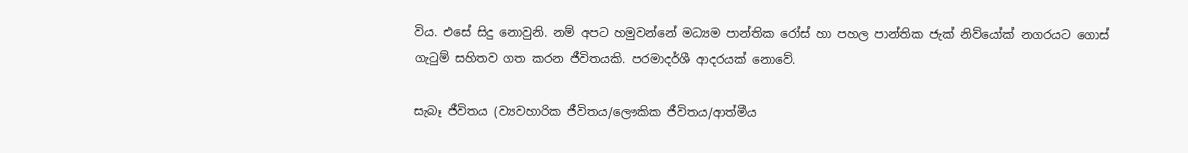විය. එසේ සිදු නොවුනි. නම් අපට හමුවන්නේ මධ්‍යම පාන්තික රෝස් හා පහල පාන්තික ජැක් නිව්යෝක් නගරයට ගොස් ගැටුම් සහිතව ගත කරන ජීවිතයකි. පරමාදර්ශී ආදරයක් නොවේ.

සැබෑ ජීවිතය (ව්‍යවහාරික ජීවිතය/ලෞකික ජීවිතය/ආත්මීය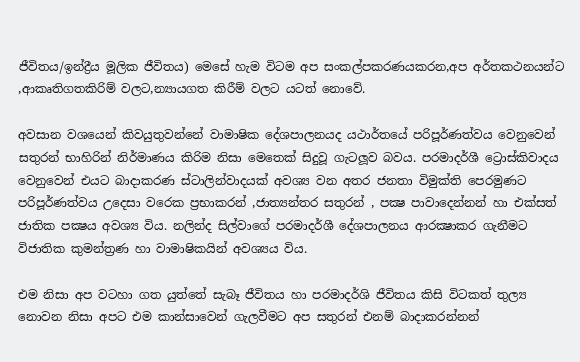ජීවිතය/ඉන්ද්‍රීය මූලික ජීවිතය) මෙසේ හැම විටම අප සංකල්පකරණයකරන,අප අර්තකථනයන්ට ,ආකෘතිගතකිරිම් වලට,න්‍යායගත කිරීම් වලට යටත් නොවේ.

අවසාන වශයෙන් කිවයුතුවන්නේ වාමාෂික දේශපාලනයද යථාර්තයේ පරිපූර්ණත්වය වෙනුවෙන් සතුරන් භාහිරින් නිර්මාණය කිරිම නිසා මෙතෙක් සිදුවූ ගැටලූව බවය. පරමාදර්ශී ට්‍රොස්කිවාදය වෙනුවෙන් එයට බාදාකරණ ස්ටාලින්වාදයක් අවශ්‍ය වන අතර ජනතා විමුක්ති පෙරමුණට පරිපූර්ණත්වය උදෙසා වරෙක ප්‍රභාකරන් ,ජාත්‍යන්තර සතුරන් , පක්‍ෂ පාවාදෙන්නන් හා එක්සත් ජාතික පක්‍ෂය අවශ්‍ය විය. නලින්ද සිල්වාගේ පරමාදර්ශී දේශපාලනය ආරක්‍ෂාකර ගැනීමට විජාතික කුමන්ත්‍රණ හා වාමාෂිකයින් අවශ්‍යය විය.

එම නිසා අප වටහා ගත යුත්තේ සැබෑ ජීවිතය හා පරමාදර්ශි ජීවිතය කිසි විටකත් තුල්‍ය නොවන නිසා අපට එම කාන්සාවෙන් ගැලවීමට අප සතුරන් එනම් බාදාකරන්නන්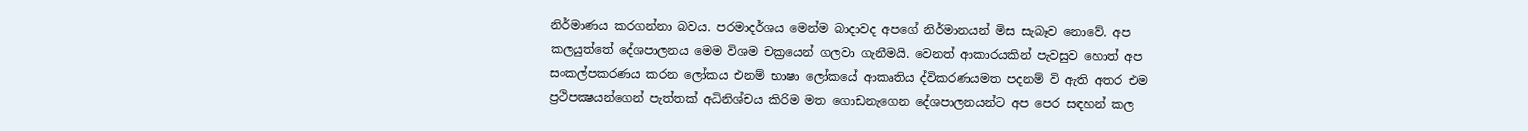නිර්මාණය කරගන්නා බවය. පරමාදර්ශය මෙන්ම බාදාවද අපගේ නිර්මානයන් මිස සැබෑව නොවේ. අප කලයුත්තේ දේශපාලනය මෙම විශම චක්‍රයෙන් ගලවා ගැනීමයි. වෙනත් ආකාරයකින් පැවසුව හොත් අප සංකල්පකරණය කරන ලෝකය එනම් භාෂා ලෝකයේ ආකෘතිය ද්විකරණයමත පදනම් වි ඇති අතර එම ප්‍රථිපක්‍ෂයන්ගෙන් පැත්තක් අධිනිශ්චය කිරිම මත ගොඩනැගෙන දේශපාලනයන්ට අප පෙර සඳහන් කල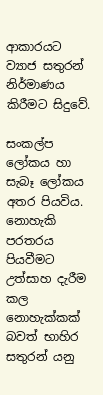ආකාරයට ව්‍යාජ සතුරන් නිර්මාණය කිරීමට සිදුවේ.

සංකල්ප ලෝකය හා සැබෑ ලෝකය අතර පියවිය. නොහැකි පරතරය පියවීමට උත්සාහ දැරීම කල නොහැක්කක් බවත් භාහිර සතුරන් යනු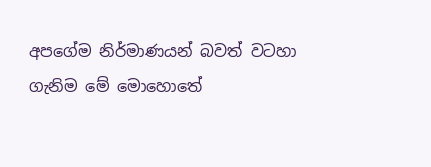අපගේම නිර්මාණයන් බවත් වටහා ගැනිම මේ මොහොතේ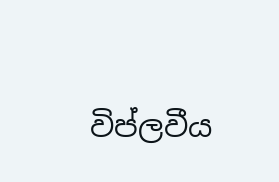විප්ලවීය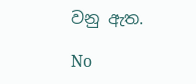වනු ඇත.

No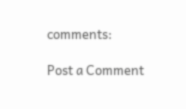comments:

Post a Comment